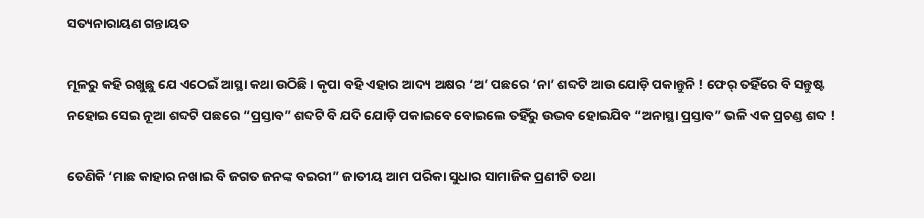ସତ୍ୟନାରାୟଣ ଗନ୍ତାୟତ

ମୂଳରୁ କହି ରଖୁଛୁ ଯେ ଏଠେଇଁ ଆସ୍ଥା କଥା ଉଠିଛି । କୃପା ବହି ଏହାର ଆଦ୍ୟ ଅକ୍ଷର ‘ଅ’ ପଛରେ ‘ନା’ ଶବ୍ଦଟି ଆଉ ଯୋଡ଼ି ପକାନ୍ତୁନି ! ଫେର୍ ତହିଁରେ ବି ସନ୍ତୁଷ୍ଟ ନହୋଇ ସେଇ ନୂଆ ଶବ୍ଦଟି ପଛରେ “ପ୍ରସ୍ତାବ” ଶବ୍ଦଟି ବି ଯଦି ଯୋଡ଼ି ପକାଇବେ ବୋଇଲେ ତହିଁରୁ ଉଦ୍ଭବ ହୋଇଯିବ “ଅନାସ୍ଥା ପ୍ରସ୍ତାବ” ଭଳି ଏକ ପ୍ରଚଣ୍ଡ ଶବ୍ଦ !

ତେଣିକି ‘ମାଛ କାହାର ନଖାଇ ବି ଜଗତ ଜନଙ୍କ ବଇରୀ” ଜାତୀୟ ଆମ ପରିକା ସୁଧାର ସାମାଜିକ ପ୍ରଣୀଟି ତଥା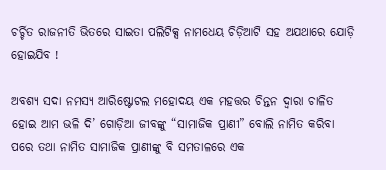ଚର୍ଚ୍ଚିତ ରାଜନୀତି ଭିତରେ ସାଇତା ପଲିଟିକ୍ସ ନାମଧେୟ ଚିଡ଼ିଆଟି ସହ ଅଯଥାରେ ଯୋଡ଼ି ହୋଇଯିବ !

ଅବଶ୍ୟ ସଦା ନମସ୍ୟ ଆରିଷ୍ଟୋଟଲ ମହୋଦୟ ଏକ ମହତ୍ତର ଚିନ୍ତନ ଦ୍ୱାରା ଚାଳିତ ହୋଇ ଆମ ଭଳି ଦି’ ଗୋଡ଼ିଆ ଜୀବଙ୍କୁ “ସାମାଜିକ ପ୍ରାଣୀ” ବୋଲି ନାମିତ କରିବା ପରେ ତଥା ନାମିତ ସାମାଜିକ ପ୍ରାଣୀଙ୍କୁ ବି ସମତାଳରେ ଏକ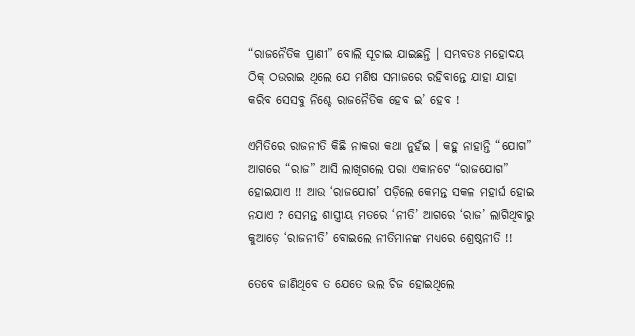“ରାଜନୈତିକ ପ୍ରାଣୀ” ବୋଲି ସୂଚାଇ ଯାଇଛନ୍ତି । ସମ୍ଭବତଃ ମହୋଦୟ ଠିକ୍ ଠଉରାଇ ଥିଲେ ଯେ ମଣିଷ ସମାଜରେ ରହିବାନ୍ତେ ଯାହା ଯାହା କରିବ ସେସବୁ ନିଶ୍ଚେ ରାଜନୈତିକ ହେବ ଇ’ ହେବ !

ଏମିତିରେ ରାଜନୀତି କିଛି ନାକରା କଥା ନୁହଁଇ । କହୁ ନାହାନ୍ତି “ଯୋଗ” ଆଗରେ “ରାଜ” ଆସି ଲାଖିଗଲେ ପରା ଏକାନଟେ “ରାଜଯୋଗ” ହୋଇଯାଏ !! ଆଉ ‘ରାଜଯୋଗ’ ପଡ଼ିଲେ କେମନ୍ତ ସକଳ ମହାର୍ଘ ହୋଇ ନଯାଏ ? ସେମନ୍ତ ଶାସ୍ତ୍ରୀୟ ମତରେ ‘ନୀତି’ ଆଗରେ ‘ରାଜ’ ଲାଗିଥିବାରୁ କୁଆଡ଼େ ‘ରାଜନୀତି’ ବୋଇଲେ ନୀତିମାନଙ୍କ ମଧ୍ୟରେ ଶ୍ରେଷ୍ଠନୀତି !!

ତେବେ ଜାଣିଥିବେ ତ ଯେତେ ଭଲ ଚିଜ ହୋଇଥିଲେ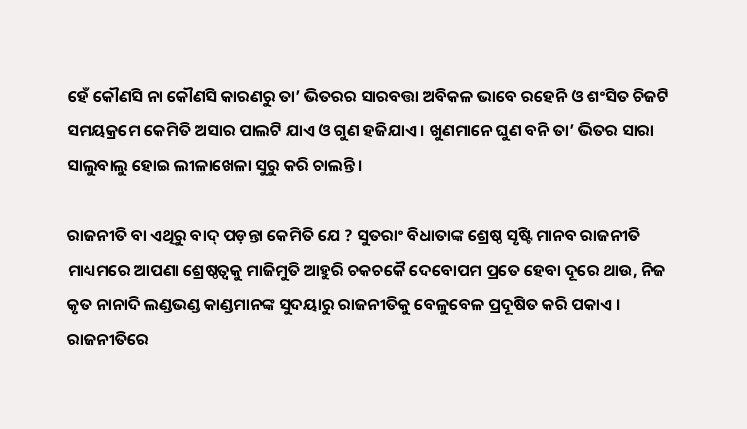ହେଁ କୌଣସି ନା କୌଣସି କାରଣରୁ ତା’ ଭିତରର ସାରବତ୍ତା ଅବିକଳ ଭାବେ ରହେନି ଓ ଶଂସିତ ଚିଜଟି ସମୟକ୍ରମେ କେମିତି ଅସାର ପାଲଟି ଯାଏ ଓ ଗୁଣ ହଜିଯାଏ । ଖୁଣମାନେ ଘୁଣ ବନି ତା’ ଭିତର ସାରା ସାଲୁବାଲୁ ହୋଇ ଲୀଳାଖେଳା ସୁରୁ କରି ଚାଲନ୍ତି ।

ରାଜନୀତି ବା ଏଥିରୁ ବାଦ୍ ପଡ଼ନ୍ତା କେମିତି ଯେ ? ସୁତରାଂ ବିଧାତାଙ୍କ ଶ୍ରେଷ୍ଠ ସୃଷ୍ଟି ମାନବ ରାଜନୀତି ମାଧ୍ୟମରେ ଆପଣା ଶ୍ରେଷ୍ଠତ୍ୱକୁ ମାଜିମୁତି ଆହୁରି ଚକଚକୈ ଦେବୋପମ ପ୍ରତେ ହେବା ଦୂରେ ଥାଉ, ନିଜ କୃତ ନାନାଦି ଲଣ୍ଡଭଣ୍ଡ କାଣ୍ଡମାନଙ୍କ ସୁଦୟାରୁ ରାଜନୀତିକୁ ବେଳୁବେଳ ପ୍ରଦୂଷିତ କରି ପକାଏ । ରାଜନୀତିରେ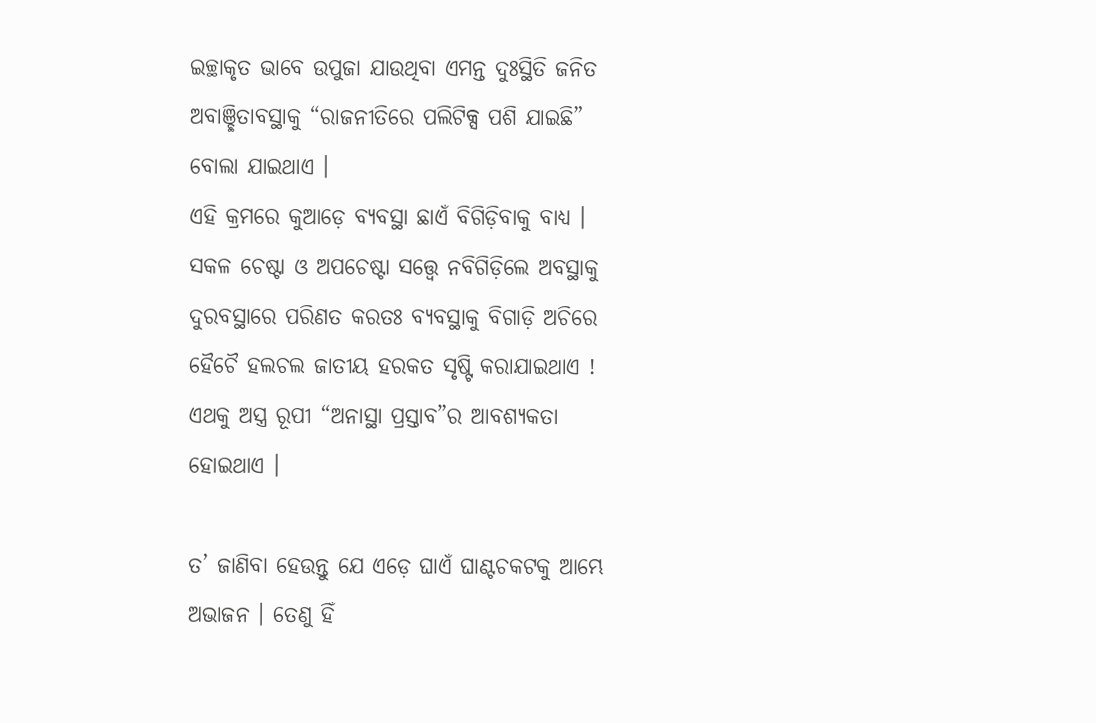ଇଚ୍ଛାକୃତ ଭାବେ ଉପୁଜା ଯାଉଥିବା ଏମନ୍ତ ଦୁଃସ୍ଥିତି ଜନିତ ଅବାଞ୍ଛିତାବସ୍ଥାକୁ “ରାଜନୀତିରେ ପଲିଟିକ୍ସ ପଶି ଯାଇଛି” ବୋଲା ଯାଇଥାଏ ।
ଏହି କ୍ରମରେ କୁଆଡ଼େ ବ୍ୟବସ୍ଥା ଛାଏଁ ବିଗିଡ଼ିବାକୁ ବାଧ୍ୟ । ସକଳ ଚେଷ୍ଟା ଓ ଅପଚେଷ୍ଟା ସତ୍ତ୍ୱେ ନବିଗିଡ଼ିଲେ ଅବସ୍ଥାକୁ ଦୁରବସ୍ଥାରେ ପରିଣତ କରତଃ ବ୍ୟବସ୍ଥାକୁ ବିଗାଡ଼ି ଅଚିରେ ହୈଚୈ ହଲଚଲ ଜାତୀୟ ହରକତ ସୃଷ୍ଟି କରାଯାଇଥାଏ ! ଏଥକୁ ଅସ୍ତ୍ର ରୂପୀ “ଅନାସ୍ଥା ପ୍ରସ୍ତାବ”ର ଆବଶ୍ୟକତା ହୋଇଥାଏ ।

ତ’ ଜାଣିବା ହେଉନ୍ତୁ ଯେ ଏଡ଼େ ଘାଏଁ ଘାଣ୍ଟଚକଟକୁ ଆମ୍ଭେ ଅଭାଜନ । ତେଣୁ ହିଁ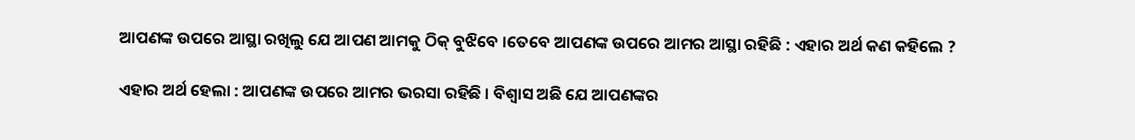ଆପଣଙ୍କ ଉପରେ ଆସ୍ଥା ରଖିଲୁ ଯେ ଆପଣ ଆମକୁ ଠିକ୍ ବୁଝିବେ ।ତେବେ ଆପଣଙ୍କ ଉପରେ ଆମର ଆସ୍ଥା ରହିଛି : ଏହାର ଅର୍ଥ କଣ କହିଲେ ?

ଏହାର ଅର୍ଥ ହେଲା : ଆପଣଙ୍କ ଉପରେ ଆମର ଭରସା ରହିଛି । ବିଶ୍ୱାସ ଅଛି ଯେ ଆପଣଙ୍କର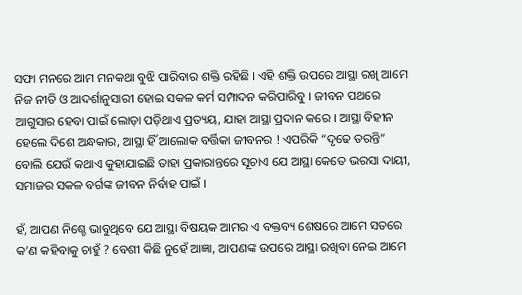ସଫା ମନରେ ଆମ ମନକଥା ବୁଝି ପାରିବାର ଶକ୍ତି ରହିଛି । ଏହି ଶକ୍ତି ଉପରେ ଆସ୍ଥା ରଖି ଆମେ ନିଜ ନୀତି ଓ ଆଦର୍ଶାନୁସାରୀ ହୋଇ ସକଳ କର୍ମ ସମ୍ପାଦନ କରିପାରିବୁ । ଜୀବନ ପଥରେ ଆଗୁସାର ହେବା ପାଇଁ ଲୋଡ଼ା ପଡ଼ିଥାଏ ପ୍ରତ୍ୟୟ, ଯାହା ଆସ୍ଥା ପ୍ରଦାନ କରେ । ଆସ୍ଥା ବିହୀନ ହେଲେ ଦିଶେ ଅନ୍ଧକାର, ଆସ୍ଥା ହିଁ ଆଲୋକ ବର୍ତ୍ତିକା ଜୀବନର ! ଏପରିକି “ଦୃଢେ ତରନ୍ତି” ବୋଲି ଯେଉଁ କଥାଏ କୁହାଯାଇଛି ତାହା ପ୍ରକାରାନ୍ତରେ ସୂଚାଏ ଯେ ଆସ୍ଥା କେତେ ଭରସା ଦାୟୀ, ସମାଜର ସକଳ ବର୍ଗଙ୍କ ଜୀବନ ନିର୍ବାହ ପାଇଁ ।

ହଁ, ଆପଣ ନିଶ୍ଚେ ଭାବୁଥିବେ ଯେ ଆସ୍ଥା ବିଷୟକ ଆମର ଏ ବକ୍ତବ୍ୟ ଶେଷରେ ଆମେ ସତରେ କ’ଣ କହିବାକୁ ଚାହୁଁ ? ବେଶୀ କିଛି ନୁହେଁ ଆଜ୍ଞା, ଆପଣଙ୍କ ଉପରେ ଆସ୍ଥା ରଖିବା ନେଇ ଆମେ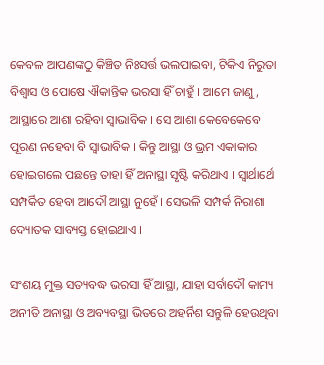କେବଳ ଆପଣଙ୍କଠୁ କିଞ୍ଚିତ ନିଃସର୍ତ୍ତ ଭଲପାଇବା, ଟିକିଏ ନିରୁତା ବିଶ୍ୱାସ ଓ ପୋଷେ ଐକାନ୍ତିକ ଭରସା ହିଁ ଚାହୁଁ । ଆମେ ଜାଣୁ, ଆସ୍ଥାରେ ଆଶା ରହିବା ସ୍ୱାଭାବିକ । ସେ ଆଶା କେବେକେବେ ପୂରଣ ନହେବା ବି ସ୍ୱାଭାବିକ । କିନ୍ତୁ ଆସ୍ଥା ଓ ଭ୍ରମ ଏକାକାର ହୋଇଗଲେ ପଛନ୍ତେ ତାହା ହିଁ ଅନାସ୍ଥା ସୃଷ୍ଟି କରିଥାଏ । ସ୍ୱାର୍ଥାର୍ଥେ ସମ୍ପର୍କିତ ହେବା ଆଦୌ ଆସ୍ଥା ନୁହେଁ । ସେଭଳି ସମ୍ପର୍କ ନିରାଶା ଦ୍ୟୋତକ ସାବ୍ୟସ୍ତ ହୋଇଥାଏ ।

ସଂଶୟ ମୁକ୍ତ ସତ୍ୟବଦ୍ଧ ଭରସା ହିଁ ଆସ୍ଥା, ଯାହା ସର୍ବାଦୌ କାମ୍ୟ ଅନୀତି ଅନାସ୍ଥା ଓ ଅବ୍ୟବସ୍ଥା ଭିତରେ ଅହର୍ନିଶ ସନ୍ତୁଳି ହେଉଥିବା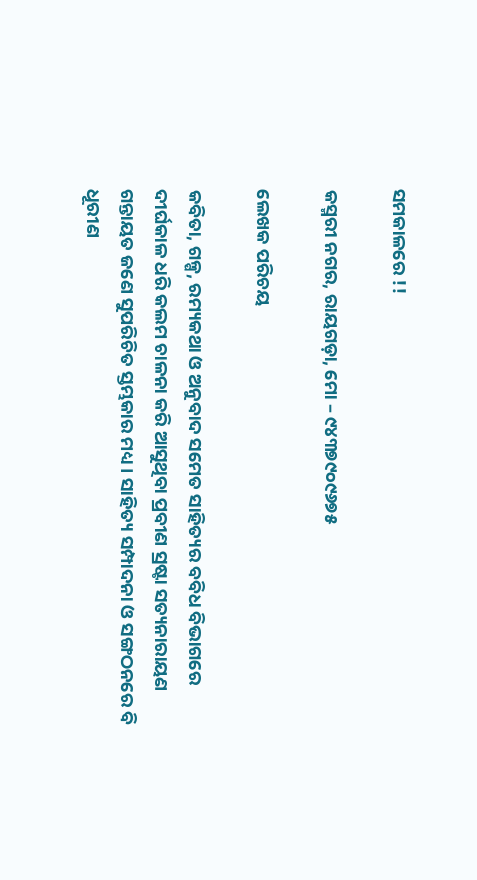ସମକାଳରେ !!

କସ୍ମରୀ ନଗର, ରାୟଗଡ଼ା, ମୋ – ୯୪୩୭୯୦୯୬୭୫

ଲେଖକ ପରିଚୟ

କବିତା, ଗଳ୍ପ, ରମ୍ୟକଥା ଓ ଅନୁବାଦ ସମେତ ସାହିତ୍ୟର ବବିଧ ବିଭାଗରେ ଦୀର୍ଘକାଳ ଧରି କଲମ ଚାଳନା କରି ଆସୁଥିବା ପ୍ରବୀଣ ସ୍ରଷ୍ଟା ସତ୍ୟନାରାୟଣ ଗନ୍ତାୟତ ଜଣେ ସୁପରିଚିତ ସ୍ତମ୍ଭକାର ମଧ୍ୟ । ସାହିତ୍ୟ ସମ୍ପାଦନା ଓ ସଙ୍ଗଠନରେ ବି ଧୂରୀଣ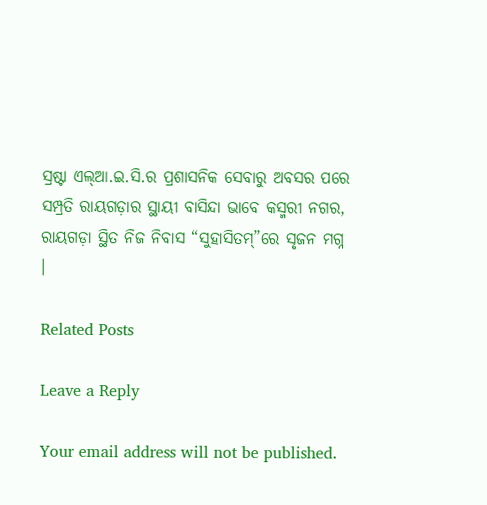ସ୍ରଷ୍ଟା ଏଲ୍ଆ.ଇ.ସି.ର ପ୍ରଶାସନିକ ସେବାରୁ ଅବସର ପରେ ସମ୍ପ୍ରତି ରାୟଗଡ଼ାର ସ୍ଥାୟୀ ବାସିନ୍ଦା ଭାବେ କସ୍ମରୀ ନଗର, ରାୟଗଡ଼ା ସ୍ଥିତ ନିଜ ନିବାସ “ସୁହାସିତମ୍”ରେ ସୃଜନ ମଗ୍ନ ।

Related Posts

Leave a Reply

Your email address will not be published.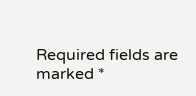Required fields are marked *